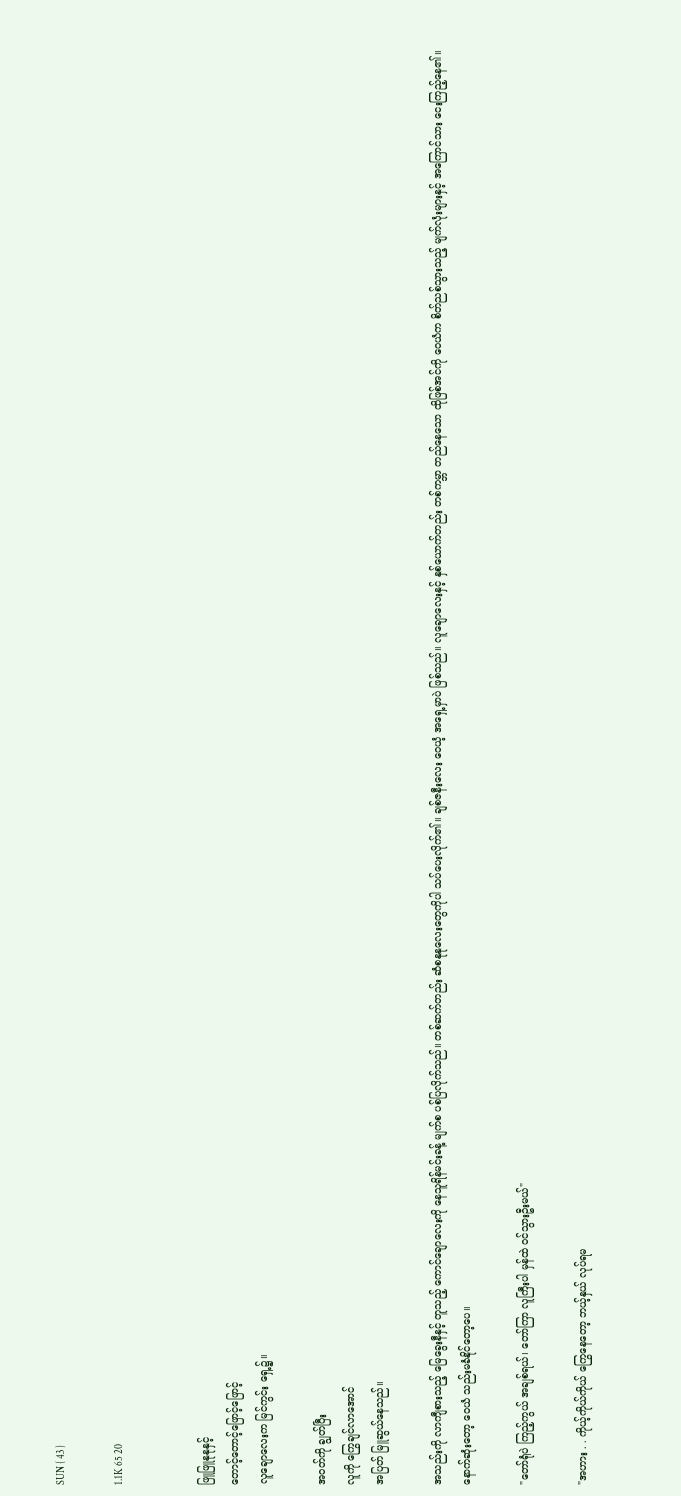SUN { 43 }

1.1K 65 20


ဖြူဖြူနုနုနှင့်
တောင့်တောင့်ဖြောင့်ဖြောင့်
လူချောလေးက မြင်ကွင်း ရှေ့၌။

အဝတ်ကို ချွတ်ပြီး
လူကို ကြွေချင်လာအောင်
အပြတ် မြူဆွယ်နေသည်။

အသည်းကို လာကျီစားသည့် မြေခွေးနီနှင့် တူသည့် ကောင်ချောလေးကို နေသူရိန်မင်းခန့် မျက်စ ပစ်ပြလိုက်သည်။ တစ်ဆက်တည်း ဆံစနုနုလေးတွေကိုပါ သပ်ပေးလိုက်၏။ ချစ်ဇနီးလေး ဝေယံ့ အရှေ့မှာပဲ ဖြစ်သည်။ လူချောလေးနှင့် နှစ်ယောက်တည်း တစ်ကမ္ဘာ တည်နေသော ထိုဖြစ်အင်ကို ဝေယံက စိတ်ညစ်သွားသည့် မျက်လုံးများနှင့် အကြောင်သား ငေးကြည့်နေ၏။ နောက်ဆုံးတော့ ဝေယံ သည်းမခံနိုင်တော့ပေ။

"တော်ရုံပဲ ကြည့်ကွယ် အချစ်ရယ်၊ တော်ကြာ လူကြီးပါ မှန်ထဲ ဝင်သွားဦးမယ်"

"အဟား . . ကိုယ့်ကိုယ်ကိုယ် ကြွေနေတော့ ဘယ့်နှယ် လုပ်ရမ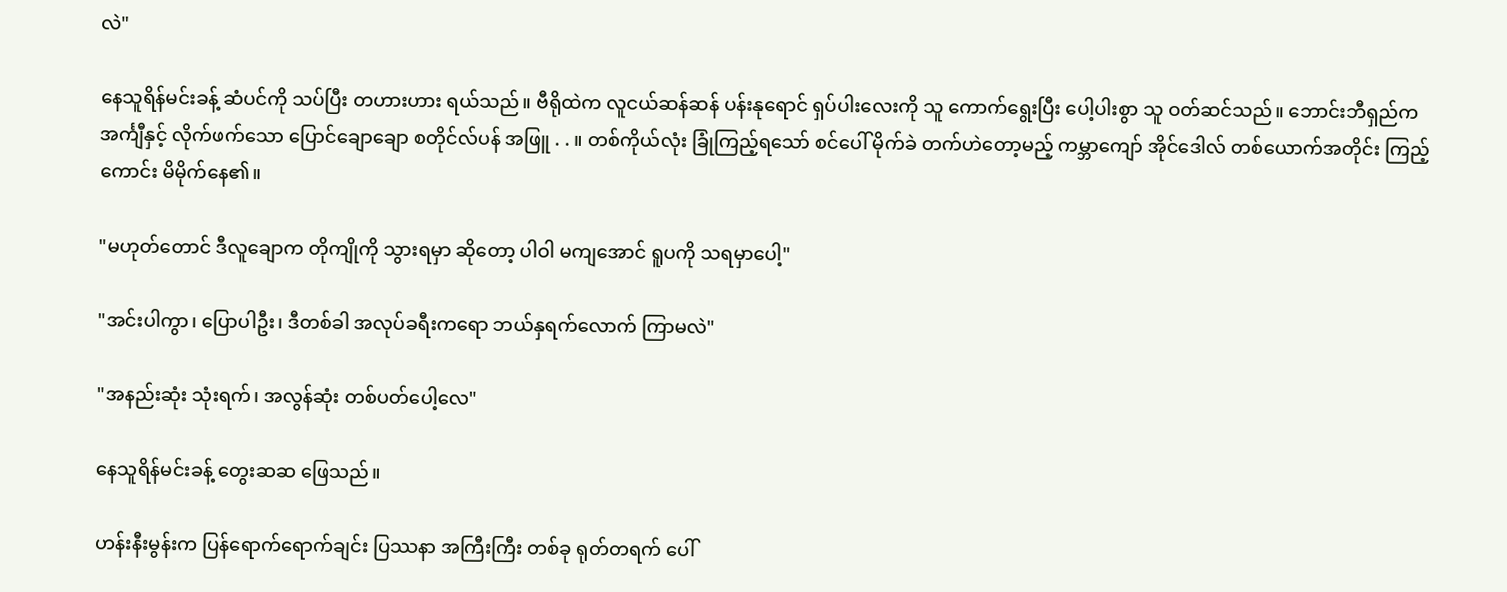လဲ"

နေသူရိန်မင်းခန့် ဆံပင်ကို သပ်ပြီး တဟားဟား ရယ်သည်။ ဗီရိုထဲက လူငယ်ဆန်ဆန် ပန်းနုရောင် ရှပ်ပါးလေးကို သူ ကောက်ရွေးပြီး ပေါ့ပါးစွာ သူ ဝတ်ဆင်သည်။ ဘောင်းဘီရှည်က အင်္ကျီနှင့် လိုက်ဖက်သော ပြောင်ချောချော စတိုင်လ်ပန် အဖြူ . . ။ တစ်ကိုယ်လုံး ခြုံကြည့်ရသော် စင်ပေါ် မိုက်ခဲ တက်ဟဲတော့မည့် ကမ္ဘာကျော် အိုင်ဒေါလ် တစ်ယောက်အတိုင်း ကြည့်ကောင်း မိမိုက်နေ၏။

"မဟုတ်တောင် ဒီလူချောက တိုကျိုကို သွားရမှာ ဆိုတော့ ပါဝါ မကျအောင် ရူပကို သရမှာပေါ့"

"အင်းပါကွာ၊ ပြောပါဦး၊ ဒီတစ်ခါ အလုပ်ခရီးကရော ဘယ်နှရက်လောက် ကြာမလဲ"

"အနည်းဆုံး သုံးရက်၊ အလွန်ဆုံး တစ်ပတ်ပေါ့လေ"

နေသူရိန်မင်းခန့် တွေးဆဆ ဖြေသည်။

ဟန်းနီးမွန်းက ပြန်ရောက်ရောက်ချင်း ပြဿနာ အကြီးကြီး တစ်ခု ရုတ်တရက် ပေါ်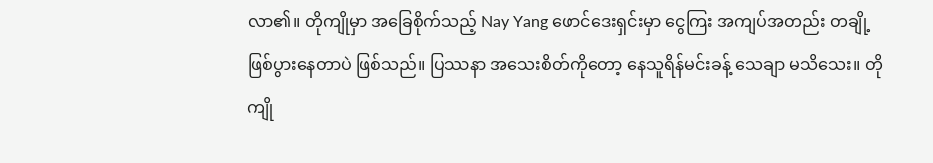လာ၏။ တိုကျိုမှာ အခြေစိုက်သည့် Nay Yang ဖောင်ဒေးရှင်းမှာ ငွေကြး အကျပ်အတည်း တချို့ ဖြစ်ပွားနေတာပဲ ဖြစ်သည်။ ပြဿနာ အသေးစိတ်ကိုတော့ နေသူရိန်မင်းခန့် သေချာ မသိသေး။ တိုကျို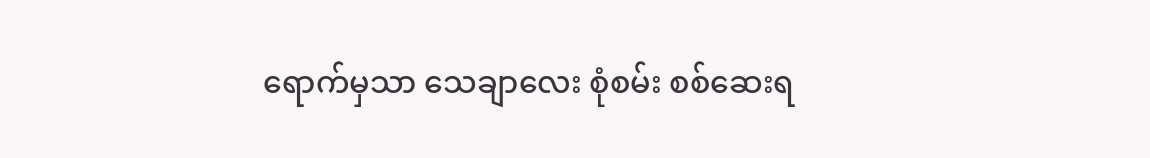ရောက်မှသာ သေချာလေး စုံစမ်း စစ်ဆေးရ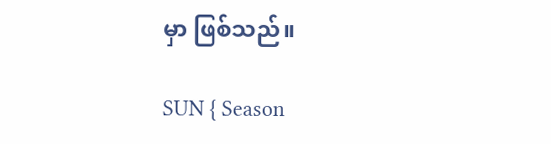မှာ ဖြစ်သည်။

SUN { Season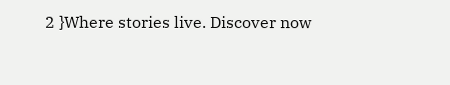2 }Where stories live. Discover now